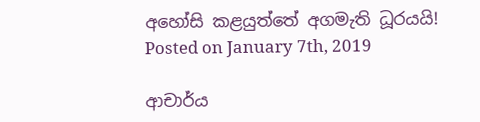අහෝසි කළයුත්තේ අගමැති ධූරයයි!
Posted on January 7th, 2019

ආචාර්ය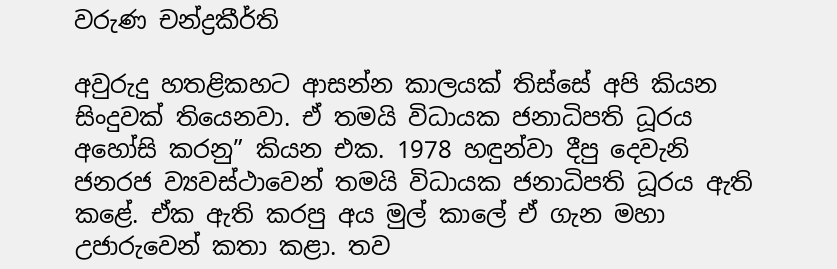වරුණ චන්ද්‍රකීර්ති

අවුරුදු හතළිකහට ආසන්න කාලයක් තිස්සේ අපි කියන සිංදුවක් තියෙනවා. ඒ තමයි විධායක ජනාධිපති ධූරය අහෝසි කරනු” කියන එක. 1978 හඳුන්වා දීපු දෙවැනි ජනරජ ව්‍යවස්ථාවෙන් තමයි විධායක ජනාධිපති ධූරය ඇති කළේ. ඒක ඇති කරපු අය මුල් කාලේ ඒ ගැන මහා උජාරුවෙන් කතා කළා. තව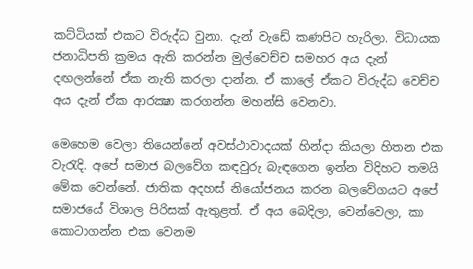කට්ටියක් එකට විරුද්ධ වුනා. දැන් වැඩේ කණපිට හැරිලා. විධායක ජනාධිපති ක්‍රමය ඇති කරන්න මුල්වෙච්ච සමහර අය දැන් දඟලන්නේ ඒක නැති කරලා දාන්න. ඒ කාලේ ඒකට විරුද්ධ වෙච්ච අය දැන් ඒක ආරක්‍ෂා කරගන්න මහන්සි වෙනවා.

මෙහෙම වෙලා තියෙන්නේ අවස්ථාවාදයක් හින්දා කියලා හිතන එක වැරැදි. අපේ සමාජ බලවේග කඳවුරු බැඳගෙන ඉන්න විදිහට තමයි මේක වෙන්නේ. ජාතික අදහස් නියෝජනය කරන බලවේගයට අපේ සමාජයේ විශාල පිරිසක් ඇතුළත්. ඒ අය බෙදිලා, වෙන්වෙලා, කා කොටාගන්න එක වෙනම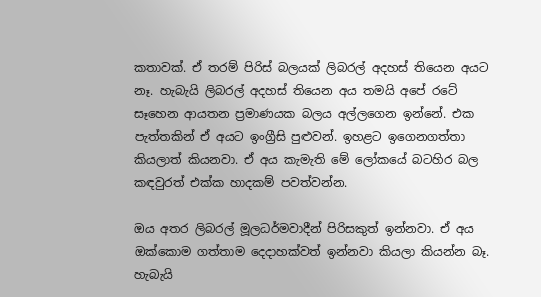කතාවක්. ඒ තරම් පිරිස් බලයක් ලිබරල් අදහස් තියෙන අයට නෑ. හැබැයි ලිබරල් අදහස් තියෙන අය තමයි අපේ රටේ සෑහෙන ආයතන ප්‍රමාණයක බලය අල්ලගෙන ඉන්නේ. එක පැත්තකින් ඒ අයට ඉංග්‍රීසි පුළුවන්. ඉහළට ඉගෙනගත්තා කියලාත් කියනවා. ඒ අය කැමැති මේ ලෝකයේ බටහිර බල කඳවුරත් එක්ක හාදකම් පවත්වන්න.

ඔය අතර ලිබරල් මූලධර්මවාදීන් පිරිසකුත් ඉන්නවා. ඒ අය ඔක්කොම ගත්තාම දෙදාහක්වත් ඉන්නවා කියලා කියන්න බෑ. හැබැයි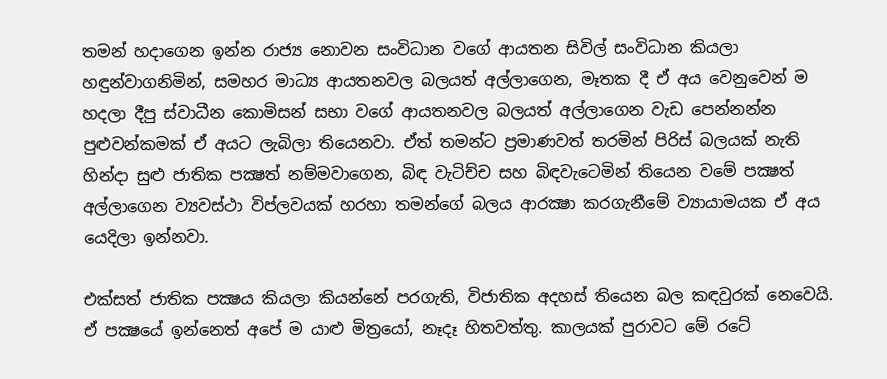තමන් හදාගෙන ඉන්න රාජ්‍ය නොවන සංවිධාන වගේ ආයතන සිවිල් සංවිධාන කියලා හඳුන්වාගනිමින්, සමහර මාධ්‍ය ආයතනවල බලයත් අල්ලාගෙන, මෑතක දී ඒ අය වෙනුවෙන් ම හදලා දීපු ස්වාධීන කොමිසන් සභා වගේ ආයතනවල බලයත් අල්ලාගෙන වැඩ පෙන්නන්න පුළුවන්කමක් ඒ අයට ලැබිලා තියෙනවා. ඒත් තමන්ට ප්‍රමාණවත් තරමින් පිරිස් බලයක් නැති හින්දා සුළු ජාතික පක්‍ෂත් නම්මවාගෙන, බිඳ වැටිච්ච සහ බිඳවැටෙමින් තියෙන වමේ පක්‍ෂත් අල්ලාගෙන ව්‍යවස්ථා විප්ලවයක් හරහා තමන්ගේ බලය ආරක්‍ෂා කරගැනීමේ ව්‍යායාමයක ඒ අය යෙදිලා ඉන්නවා.

එක්සත් ජාතික පක්‍ෂය කියලා කියන්නේ පරගැති, විජාතික අදහස් තියෙන බල කඳවුරක් නෙවෙයි. ඒ පක්‍ෂයේ ඉන්නෙත් අපේ ම යාළු මිත්‍රයෝ, නෑදෑ හිතවත්තු. කාලයක් පුරාවට මේ රටේ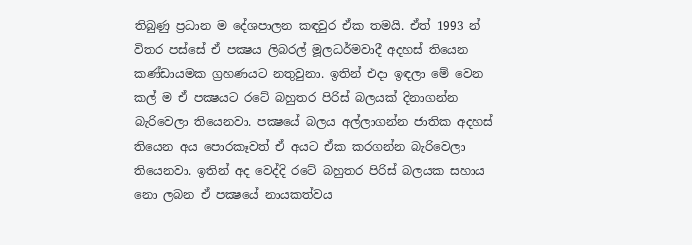තිබුණු ප්‍රධාන ම දේශපාලන කඳවුර ඒක තමයි. ඒත් 1993 න් විතර පස්සේ ඒ පක්‍ෂය ලිබරල් මූලධර්මවාදී අදහස් තියෙන කණ්ඩායමක ග්‍රහණයට නතුවුනා. ඉතින් එදා ඉඳලා මේ වෙන කල් ම ඒ පක්‍ෂයට රටේ බහුතර පිරිස් බලයක් දිනාගන්න බැරිවෙලා තියෙනවා. පක්‍ෂයේ බලය අල්ලාගන්න ජාතික අදහස් තියෙන අය පොරකෑවත් ඒ අයට ඒක කරගන්න බැරිවෙලා තියෙනවා. ඉතින් අද වෙද්දි රටේ බහුතර පිරිස් බලයක සහාය නො ලබන ඒ පක්‍ෂයේ නායකත්වය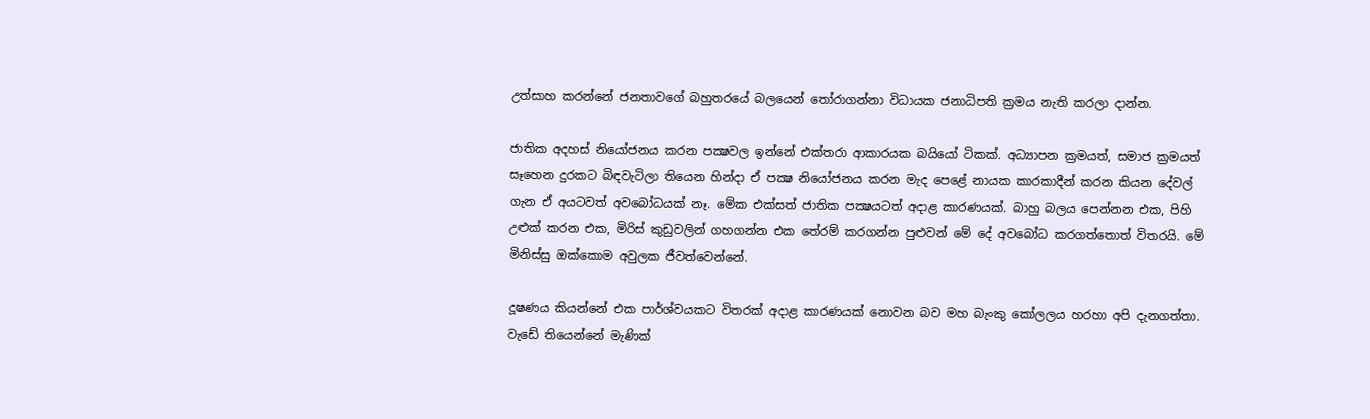උත්සාහ කරන්නේ ජනතාවගේ බහුතරයේ බලයෙන් තෝරාගන්නා විධායක ජනාධිපති ක්‍රමය නැති කරලා දාන්න.

ජාතික අදහස් නියෝජනය කරන පක්‍ෂවල ඉන්නේ එක්තරා ආකාරයක බයියෝ ටිකක්. අධ්‍යාපන ක්‍රමයත්, සමාජ ක්‍රමයත් සෑහෙන දුරකට බිඳවැටිලා තියෙන හින්දා ඒ පක්‍ෂ නියෝජනය කරන මැද පෙළේ නායක කාරකාදීන් කරන කියන දේවල් ගැන ඒ අයටවත් අවබෝධයක් නෑ. මේක එක්සත් ජාතික පක්‍ෂයටත් අදාළ කාරණයක්. බාහු බලය පෙන්නන එක, පිහි උළුක් කරන එක, මිරිස් කුඩුවලින් ගහගන්න එක තේරම් කරගන්න පුළුවන් මේ දේ අවබෝධ කරගත්තොත් විතරයි. මේ මිනිස්සු ඔක්කොම අවුලක ජීවත්වෙන්නේ.

දූෂණය කියන්නේ එක පාර්ශ්වයකට විතරක් අදාළ කාරණයක් නොවන බව මහ බැංකු කෝලලය හරහා අපි දැනගත්තා. වැඩේ තියෙන්නේ මැණික්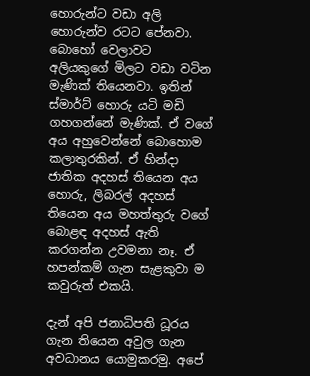හොරුන්ට වඩා අලි හොරුන්ව රටට පේනවා. බොහෝ වෙලාවට අලියකුගේ මිලට වඩා වටින මැණික් තියෙනවා. ඉතින් ස්මාර්ට් හොරු යටි මඩි ගහගන්නේ මැණික්. ඒ වගේ අය අහුවෙන්නේ බොහොම කලාතුරකින්. ඒ හින්දා ජාතික අදහස් තියෙන අය හොරු, ලිබරල් අදහස් තියෙන අය මහත්තුරු වගේ බොළඳ අදහස් ඇති කරගන්න උවමනා නෑ. ඒ හපන්කම් ගැන සැළකුවා ම කවුරුත් එකයි.

දැන් අපි ජනාධිපති ධූරය ගැන තියෙන අවුල ගැන අවධානය යොමුකරමු. අපේ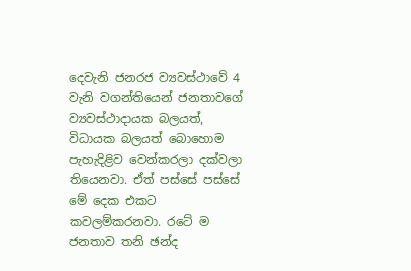දෙවැනි ජනරජ ව්‍යවස්ථාවේ 4 වැනි වගන්තියෙන් ජනතාවගේ ව්‍යවස්ථාදායක බලයත්, විධායක බලයත් බොහොම පැහැදිළිව වෙන්කරලා දක්වලා තියෙනවා. ඒත් පස්සේ පස්සේ මේ දෙක එකට කවලම්කරනවා. රටේ ම ජනතාව තනි ඡන්ද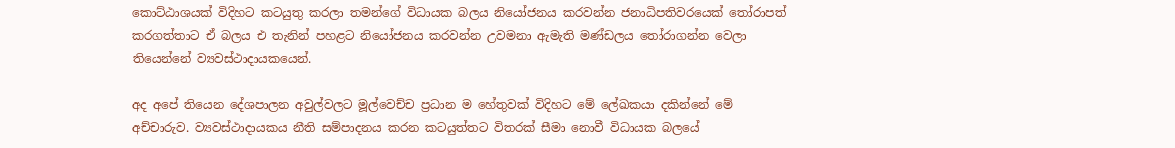කොට්ඨාශයක් විදිහට කටයුතු කරලා තමන්ගේ විධායක බලය නියෝජනය කරවන්න ජනාධිපතිවරයෙක් තෝරාපත් කරගත්තාට ඒ බලය එ තැනින් පහළට නියෝජනය කරවන්න උවමනා ඇමැති මණ්ඩලය තෝරාගන්න වෙලා තියෙන්නේ ව්‍යවස්ථාදායකයෙන්.

අද අපේ තියෙන දේශපාලන අවුල්වලට මූල්වෙච්ච ප්‍රධාන ම හේතුවක් විදිහට මේ ලේඛකයා දකින්නේ මේ අච්චාරුව. ව්‍යවස්ථාදායකය නීති සම්පාදනය කරන කටයුත්තට විතරක් සීමා නොවී විධායක බලයේ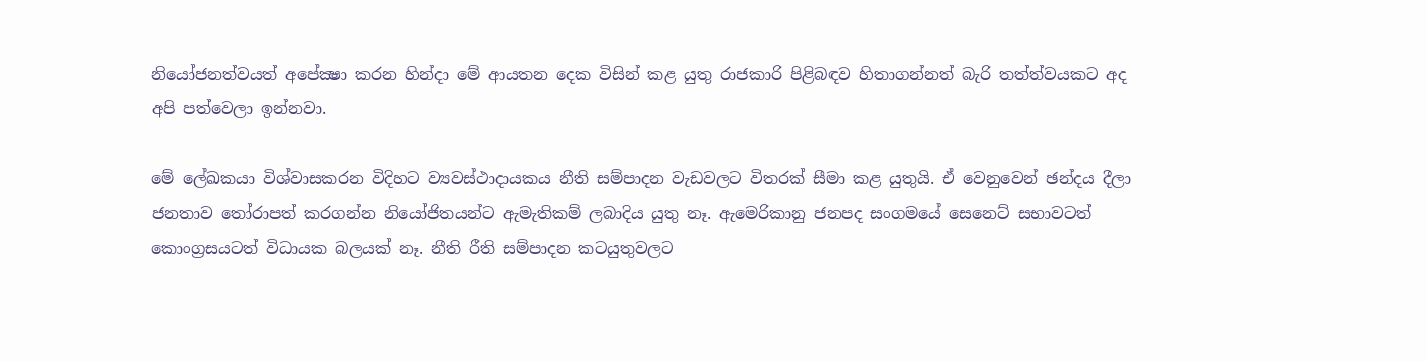නියෝජනත්වයත් අපේක්‍ෂා කරන හින්දා මේ ආයතන දෙක විසින් කළ යුතු රාජකාරි පිළිබඳව හිතාගන්නත් බැරි තත්ත්වයකට අද අපි පත්වෙලා ඉන්නවා.

මේ ලේඛකයා විශ්වාසකරන විදිහට ව්‍යවස්ථාදායකය නීති සම්පාදන වැඩවලට විතරක් සීමා කළ යුතුයි. ඒ වෙනුවෙන් ඡන්දය දීලා ජනතාව තෝරාපත් කරගන්න නියෝජිතයන්ට ඇමැතිකම් ලබාදිය යුතු නෑ. ඇමෙරිකානු ජනපද සංගමයේ සෙනෙට් සභාවටත් කොංග්‍රසයටත් විධායක බලයක් නෑ. නීති රීති සම්පාදන කටයුතුවලට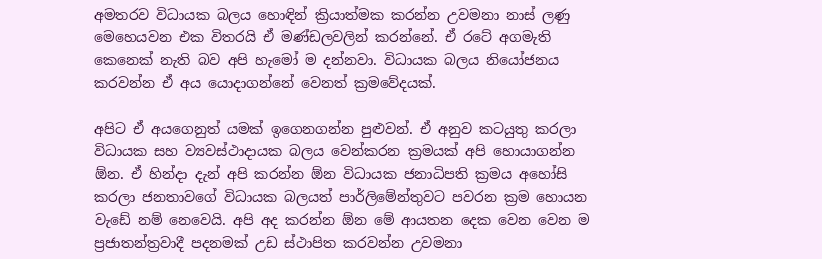අමතරව විධායක බලය හොඳින් ක්‍රියාත්මක කරන්න උවමනා නාස් ලණු මෙහෙයවන එක විතරයි ඒ මණ්ඩලවලින් කරන්නේ. ඒ රටේ අගමැති කෙනෙක් නැති බව අපි හැමෝ ම දන්නවා. විධායක බලය නියෝජනය කරවන්න ඒ අය යොදාගන්නේ වෙනත් ක්‍රමවේදයක්.

අපිට ඒ අයගෙනුත් යමක් ඉගෙනගන්න පුළුවන්. ඒ අනුව කටයුතු කරලා විධායක සහ ව්‍යවස්ථාදායක බලය වෙන්කරන ක්‍රමයක් අපි හොයාගන්න ඕන. ඒ හින්දා දැන් අපි කරන්න ඕන විධායක ජනාධිපති ක්‍රමය අහෝසි කරලා ජනතාවගේ විධායක බලයත් පාර්ලිමේන්තුවට පවරන ක්‍රම හොයන වැඩේ නම් නෙවෙයි. අපි අද කරන්න ඕන මේ ආයතන දෙක වෙන වෙන ම ප්‍රජාතන්ත්‍රවාදී පදනමක් උඩ ස්ථාපිත කරවන්න උවමනා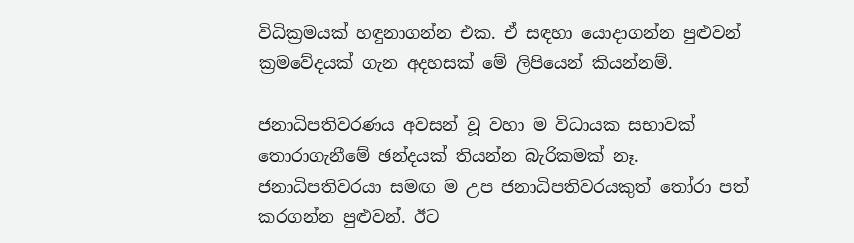විධික්‍රමයක් හඳුනාගන්න එක. ඒ සඳහා යොදාගන්න පුළුවන් ක්‍රමවේදයක් ගැන අදහසක් මේ ලිපියෙන් කියන්නම්.

ජනාධිපතිවරණය අවසන් වූ වහා ම විධායක සභාවක් තොරාගැනීමේ ඡන්දයක් තියන්න බැරිකමක් නෑ. ජනාධිපතිවරයා සමඟ ම උප ජනාධිපතිවරයකුත් තෝරා පත් කරගන්න පුළුවන්. ඊට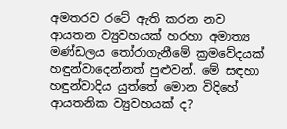අමතරව රටේ ඇති කරන නව ආයතන ව්‍යුවහයක් හරහා අමාත්‍ය මණ්ඩලය තෝරාගැනීමේ ක්‍රමවේදයක් හඳුන්වාදෙන්නත් පුළුවන්. මේ සඳහා හඳුන්වාදිය යුත්තේ මොන විදිහේ ආයතනික ව්‍යුවහයක් ද?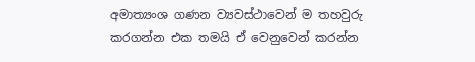අමාත්‍යංශ ගණන ව්‍යවස්ථාවෙන් ම තහවුරු කරගන්න එක තමයි ඒ වෙනුවෙන් කරන්න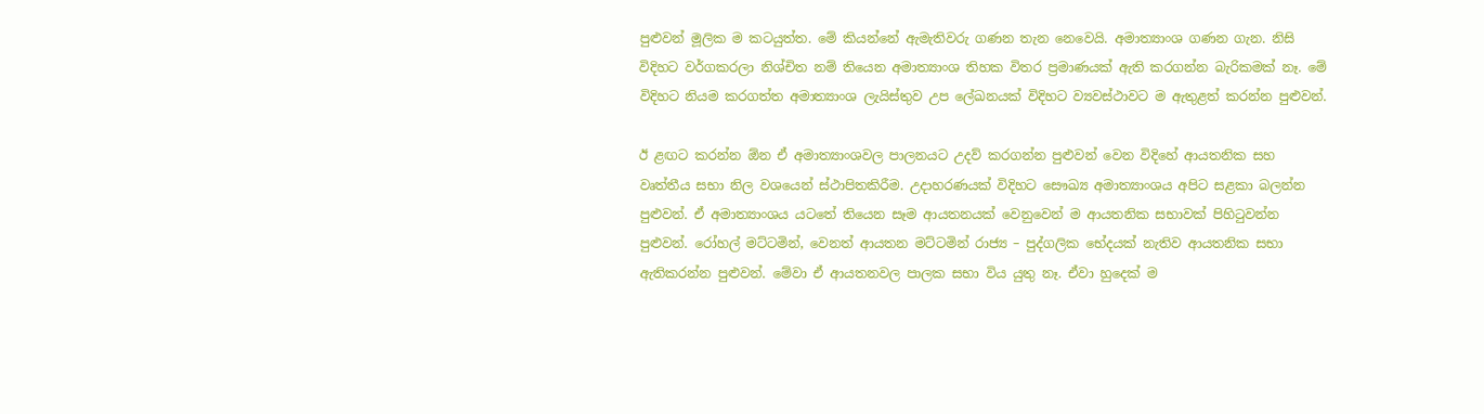පුළුවන් මූලික ම කටයුත්ත. මේ කියන්නේ ඇමැතිවරු ගණන තැන නෙවෙයි. අමාත්‍යාංශ ගණන ගැන. නිසි විදිහට වර්ගකරලා නිශ්චිත නම් තියෙන අමාත්‍යාංශ තිහක විතර ප්‍රමාණයක් ඇති කරගන්න බැරිකමක් නෑ. මේ විදිහට නියම කරගත්ත අමාත්‍යාංශ ලැයිස්තුව උප ලේඛනයක් විදිහට ව්‍යවස්ථාවට ම ඇතුළත් කරන්න පුළුවන්.

ඊ ළඟට කරන්න ඕන ඒ අමාත්‍යාංශවල පාලනයට උදව් කරගන්න පුළුවන් වෙන විදිහේ ආයතනික සහ වෘත්තීය සභා නිල වශයෙන් ස්ථාපිතකිරීම. උදාහරණයක් විදිහට සෞඛ්‍ය අමාත්‍යාංශය අපිට සළකා බලන්න පුළුවන්. ඒ අමාත්‍යාංශය යටතේ තියෙන සෑම ආයතනයක් වෙනුවෙන් ම ආයතනික සභාවක් පිහිටුවන්න පුළුවන්. රෝහල් මට්ටමින්, වෙනත් ආයතන මට්ටමින් රාජ්‍ය – පුද්ගලික භේදයක් නැතිව ආයතනික සභා ඇතිකරන්න පුළුවන්. මේවා ඒ ආයතනවල පාලක සභා විය යුතු නෑ. ඒවා හුදෙක් ම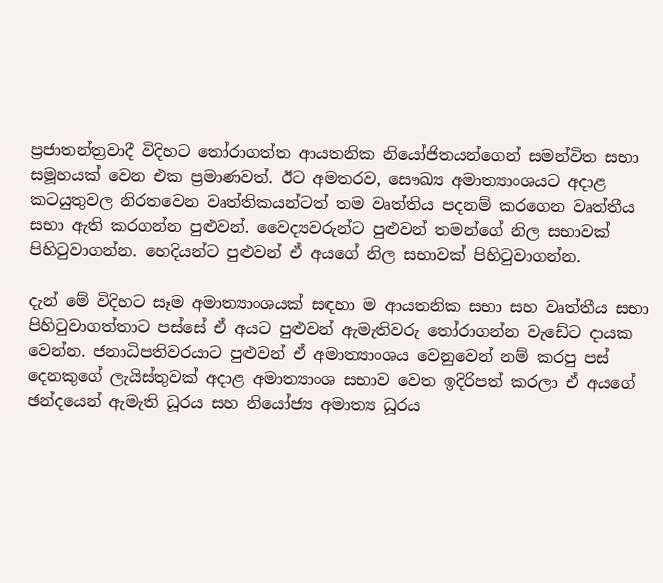ප්‍රජාතන්ත්‍රවාදී විදිහට තෝරාගත්ත ආයතනික නියෝජිතයන්ගෙන් සමන්විත සභා සමූහයක් වෙන එක ප්‍රමාණවත්. ඊට අමතරව, සෞඛ්‍ය අමාත්‍යාංශයට අදාළ කටයුතුවල නිරතවෙන වෘත්තිකයන්ටත් තම වෘත්තිය පදනම් කරගෙන වෘත්තීය සභා ඇති කරගන්න පුළුවන්. වෛද්‍යවරුන්ට පුළුවන් තමන්ගේ නිල සභාවක් පිහිටුවාගන්න. හෙදියන්ට පුළුවන් ඒ අයගේ නිල සභාවක් පිහිටුවාගන්න.

දැන් මේ විදිහට සෑම අමාත්‍යාංශයක් සඳහා ම ආයතනික සභා සහ වෘත්තීය සභා පිහිටුවාගත්තාට පස්සේ ඒ අයට පුළුවන් ඇමැතිවරු තෝරාගන්න වැඩේට දායක වෙන්න. ජනාධිපතිවරයාට පුළුවන් ඒ අමාත්‍යාංශය වෙනුවෙන් නම් කරපු පස් දෙනකුගේ ලැයිස්තුවක් අදාළ අමාත්‍යාංශ සභාව වෙත ඉදිරිපත් කරලා ඒ අයගේ ඡන්දයෙන් ඇමැති ධූරය සහ නියෝජ්‍ය අමාත්‍ය ධූරය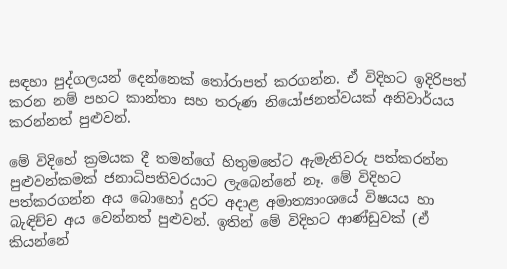සඳහා පුද්ගලයන් දෙන්නෙක් තෝරාපත් කරගන්න. ඒ විදිහට ඉදිරිපත් කරන නම් පහට කාන්තා සහ තරුණ නියෝජනත්වයක් අනිවාර්යය කරන්නත් පුළුවන්.

මේ විදිහේ ක්‍රමයක දී තමන්ගේ හිතුමතේට ඇමැතිවරු පත්කරන්න පුළුවන්කමක් ජනාධිපතිවරයාට ලැබෙන්නේ නෑ. මේ විදිහට පත්කරගන්න අය බොහෝ දුරට අදාළ අමාත්‍යාංශයේ විෂයය හා බැඳිච්ච අය වෙන්නත් පුළුවන්. ඉතින් මේ විදිහට ආණ්ඩුවක් (ඒ කියන්නේ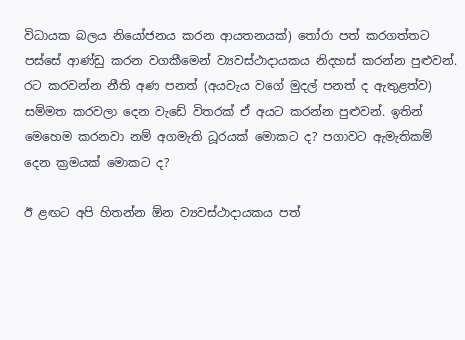විධායක බලය නියෝජනය කරන ආයතනයක්) තෝරා පත් කරගත්තට පස්සේ ආණ්ඩු කරන වගකීමෙන් ව්‍යවස්ථාදායකය නිදහස් කරන්න පුළුවන්. රට කරවන්න නීති අණ පනත් (අයවැය වගේ මුදල් පනත් ද ඇතුළත්ව) සම්මත කරවලා දෙන වැඩේ විතරක් ඒ අයට කරන්න පුළුවන්. ඉතින් මෙහෙම කරනවා නම් අගමැති ධූරයක් මොකට ද? පගාවට ඇමැතිකම් දෙන ක්‍රමයක් මොකට ද?

ඊ ළඟට අපි හිතන්න ඕන ව්‍යවස්ථාදායකය පත්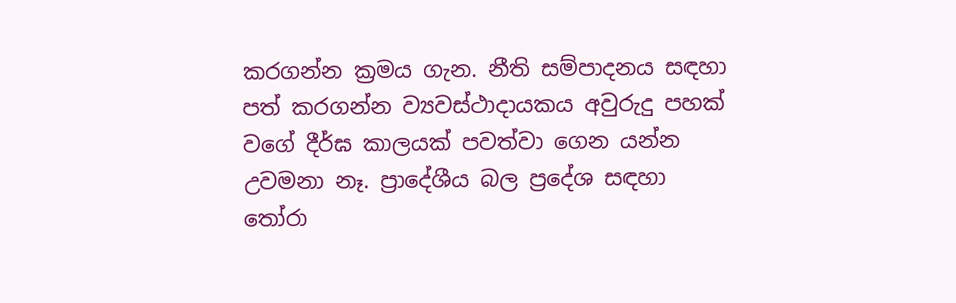කරගන්න ක්‍රමය ගැන. නීති සම්පාදනය සඳහා පත් කරගන්න ව්‍යවස්ථාදායකය අවුරුදු පහක් වගේ දීර්ඝ කාලයක් පවත්වා ගෙන යන්න උවමනා නෑ. ප්‍රාදේශීය බල ප්‍රදේශ සඳහා තෝරා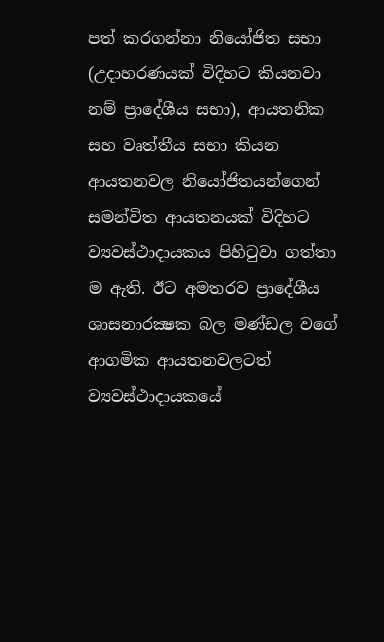පත් කරගන්නා නියෝජිත සභා (උදාහරණයක් විදිහට කියනවා නම් ප්‍රාදේශීය සභා), ආයතනික සහ වෘත්තීය සභා කියන ආයතනවල නියෝජිතයන්ගෙන් සමන්විත ආයතනයක් විදිහට ව්‍යවස්ථාදායකය පිහිටුවා ගත්තා ම ඇති. ඊට අමතරව ප්‍රාදේශීය ශාසනාරක්‍ෂක බල මණ්ඩල වගේ ආගමික ආයතනවලටත් ව්‍යවස්ථාදායකයේ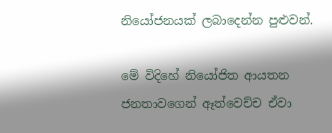නියෝජනයක් ලබාදෙන්න පුළුවන්.

මේ විදිහේ නියෝජිත ආයතන ජනතා‍වගෙන් ඈත්වෙච්ච ඒවා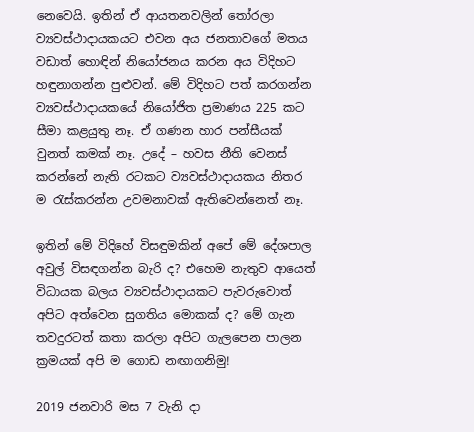නෙවෙයි. ඉතින් ඒ ආයතනවලින් තෝරලා ව්‍යවස්ථාදායකයට එවන අය ජනතාවගේ මතය වඩාත් හොඳින් නියෝජනය කරන අය විදිහට හඳුනාගන්න පුළුවන්. මේ විදිහට පත් කරගන්න ව්‍යවස්ථාදායකයේ නියෝජිත ප්‍රමාණය 225 කට සීමා කළයුතු නෑ. ඒ ගණන හාර පන්සීයක් වුනත් කමක් නෑ. උදේ – හවස නීති වෙනස් කරන්නේ නැති රටකට ව්‍යවස්ථාදායකය නිතර ම රැස්කරන්න උවමනාවක් ඇතිවෙන්නෙත් නෑ.

ඉතින් මේ විදිහේ විසඳුමකින් අපේ මේ දේශපාල අවුල් විසඳගන්න බැරි ද? එහෙම නැතුව ආයෙත් විධායක බලය ව්‍යවස්ථාදායකට පැවරුවොත් අපිට අත්වෙන සුගතිය මොකක් ද? මේ ගැන තවදුරටත් කතා කරලා අපිට ගැලපෙන පාලන ක්‍රමයක් අපි ම ගොඩ නඟාගනිමු!

2019 ජනවාරි මස 7 වැනි දා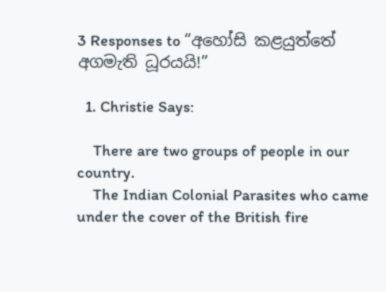3 Responses to “අහෝසි කළයුත්තේ අගමැති ධූරයයි!”

  1. Christie Says:

    There are two groups of people in our country.
    The Indian Colonial Parasites who came under the cover of the British fire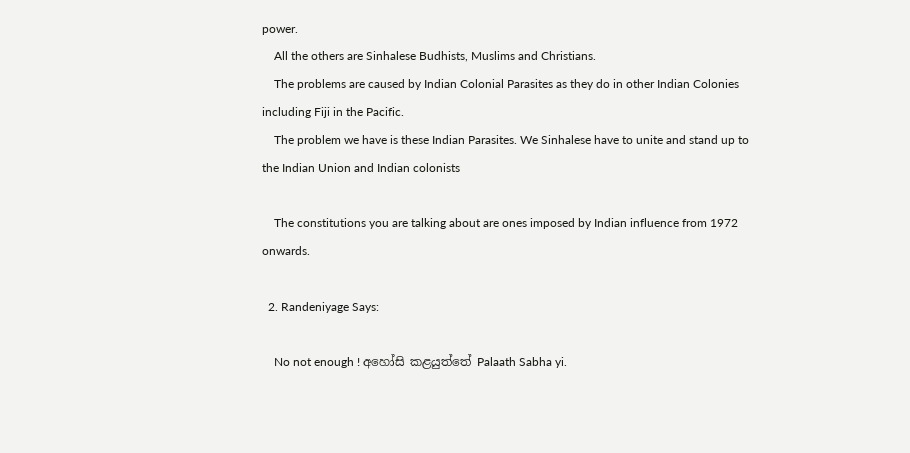power.
    All the others are Sinhalese Budhists, Muslims and Christians.
    The problems are caused by Indian Colonial Parasites as they do in other Indian Colonies including Fiji in the Pacific.
    The problem we have is these Indian Parasites. We Sinhalese have to unite and stand up to the Indian Union and Indian colonists

    The constitutions you are talking about are ones imposed by Indian influence from 1972 onwards.

  2. Randeniyage Says:

    No not enough ! අහෝසි කළයුත්තේ Palaath Sabha yi.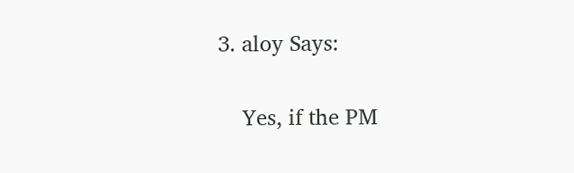3. aloy Says:

    Yes, if the PM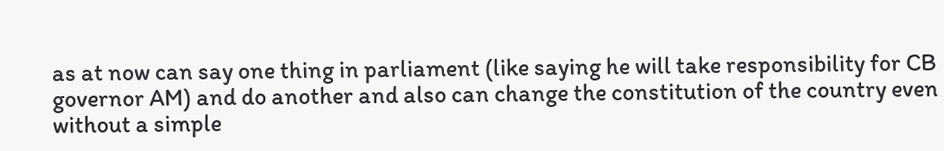as at now can say one thing in parliament (like saying he will take responsibility for CB governor AM) and do another and also can change the constitution of the country even without a simple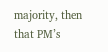majority, then that PM’s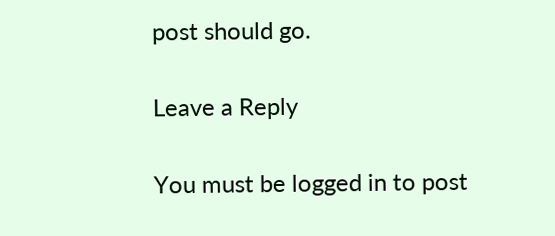post should go.

Leave a Reply

You must be logged in to post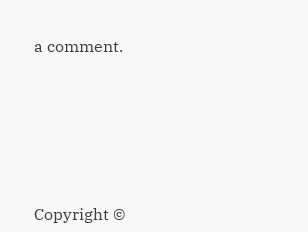a comment.






Copyright ©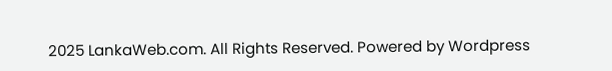2025 LankaWeb.com. All Rights Reserved. Powered by Wordpress